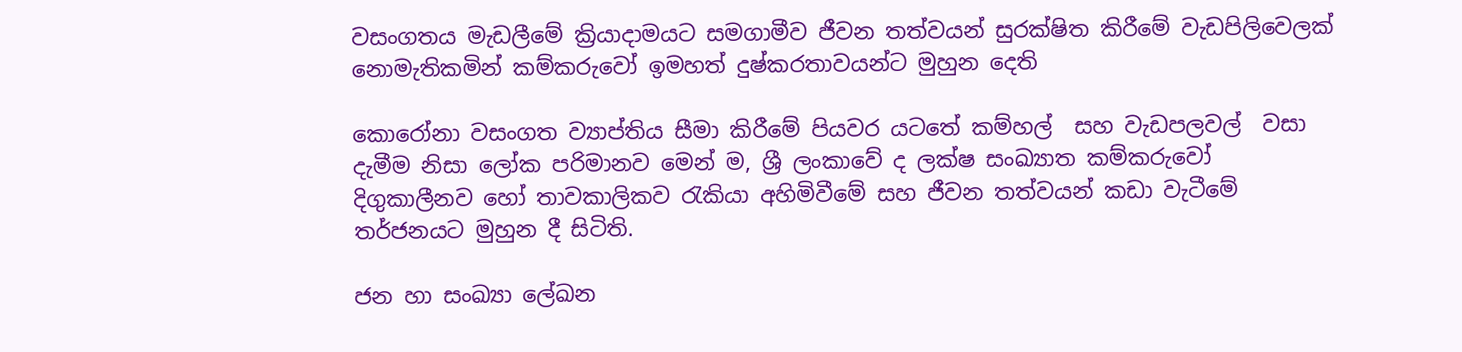වසංගතය මැඩලීමේ ක්‍රියාදාමයට සමගාමීව ජීවන තත්වයන් සුරක්ෂිත කිරීමේ වැඩපිලිවෙලක් නොමැතිකමින් කම්කරුවෝ ඉමහත් දුෂ්කරතාවයන්ට මුහුන දෙති

කොරෝනා වසංගත ව්‍යාප්තිය සීමා කිරීමේ පියවර යටතේ කම්හල්  සහ වැඩපලවල්  වසා දැමීම නිසා ලෝක පරිමානව මෙන් ම, ශ්‍රී ලංකාවේ ද ලක්ෂ සංඛ්‍යාත කම්කරුවෝ  දිගුකාලීනව හෝ තාවකාලිකව රැකියා අහිමිවීමේ සහ ජීවන තත්වයන් කඩා වැටීමේ තර්ජනයට මුහුන දී සිටිති.

ජන හා සංඛ්‍යා ලේඛන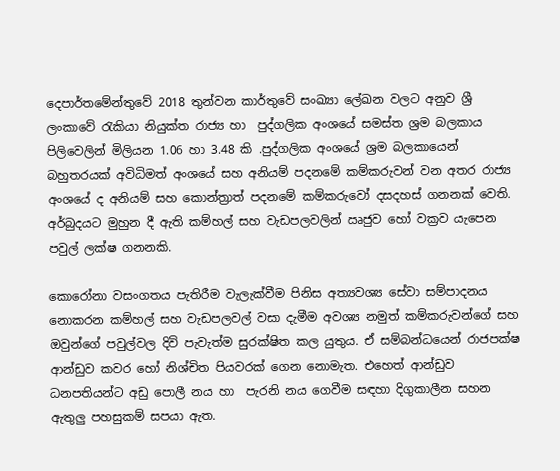දෙපාර්තමේන්තුවේ 2018 තුන්වන කාර්තුවේ සංඛ්‍යා ලේඛන වලට අනුව ශ්‍රී ලංකාවේ රැකියා නියුක්ත රාජ්‍ය හා  පුද්ගලික අංශයේ සමස්ත ශ්‍රම බලකාය පිලිවෙලින් මිලියන 1.06 හා 3.48 කි .පුද්ගලික අංශයේ ශ්‍රම බලකායෙන් බහුතරයක් අවිධිමත් අංශයේ සහ අනියම් පදනමේ කම්කරුවන් වන අතර රාජ්‍ය අංශයේ ද අනියම් සහ කොන්ත්‍රාත් පදනමේ කම්කරුවෝ දසදහස් ගනනක් වෙති. අර්බුදයට මුහුන දී ඇති කම්හල් සහ වැඩපලවලින් ඍජුව හෝ වක්‍රව යැපෙන පවුල් ලක්ෂ ගනනකි.

කොරෝනා වසංගතය පැතිරීම වැලැක්වීම පිනිස අත්‍යවශ්‍ය සේවා සම්පාදනය නොකරන කම්හල් සහ වැඩපලවල් වසා දැමීම අවශ්‍ය නමුත් කම්කරුවන්ගේ සහ ඔවුන්ගේ පවුල්වල දිවි පැවැත්ම සුරක්ෂිත කල යුතුය. ඒ සම්බන්ධයෙන් රාජපක්ෂ ආන්ඩුව කවර හෝ නිශ්චිත පියවරක් ගෙන නොමැත. එහෙත් ආන්ඩුව ධනපතියන්ට අඩු පොලී නය හා  පැරනි නය ගෙවීම සඳහා දිගුකාලීන සහන ඇතුලු පහසුකම් සපයා ඇත.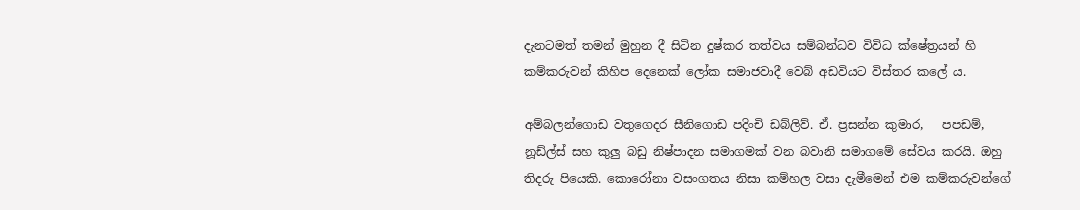දැනටමත් තමන් මුහුන දී සිටින දුෂ්කර තත්වය සම්බන්ධව විවිධ ක්ෂේත්‍රයන් හි කම්කරුවන් කිහිප දෙනෙක් ලෝක සමාජවාදී වෙබ් අඩවියට විස්තර කලේ ය.

අම්බලන්ගොඩ වතුගෙදර සීනිගොඩ පදිංචි ඩබ්ලිව්. ඒ. ප්‍රසන්න කුමාර,   පපඩම්, නූඩ්ල්ස් සහ කුලු බඩු නිෂ්පාදන සමාගමක් වන බවානි සමාගමේ සේවය කරයි. ඔහු තිදරු පියෙකි. කොරෝනා වසංගතය නිසා කම්හල වසා දැමීමෙන් එම කම්කරුවන්ගේ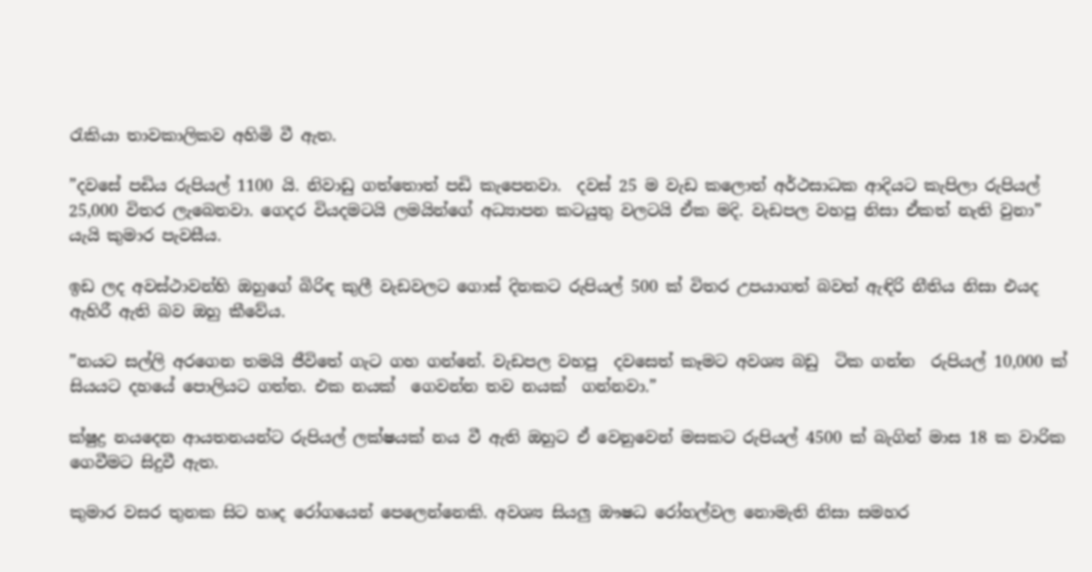රැකියා තාවකාලිකව අහිමි වී ඇත.

”දවසේ පඩිය රුපියල් 1100 යි. නිවාඩු ගත්තොත් පඩි කැපෙනවා.  දවස් 25 ම වැඩ කලොත් අර්ථසාධක ආදියට කැපිලා රුපියල් 25,000 විතර ලැබෙනවා. ගෙදර වියදමටයි ලමයින්ගේ අධ්‍යාපන කටයුතු වලටයි ඒක මදි. වැඩපල වහපු නිසා ඒකත් නැති වුනා” යැයි කුමාර පැවසීය.

ඉඩ ලද අවස්ථාවන්හි ඔහුගේ බිරිඳ කුලී වැඩවලට ගොස් දිනකට රුපියල් 500 ක් විතර උපයාගත් බවත් ඇඳිරි නීතිය නිසා එයද ඇහිරී ඇති බව ඔහු කීවේය.

”නයට සල්ලි අරගෙන තමයි ජීවිතේ ගැට ගහ ගන්නේ. වැඩපල වහපු  දවසෙත් කෑමට අවශ්‍ය බඩු  ටික ගන්න  රුපියල් 10,000 ක් සියයට දහයේ පොලියට ගත්ත. එක නයක්  ගෙවන්න තව නයක්  ගන්නවා.”

ක්ෂුද්‍ර නයදෙන ආයතනයන්ට රුපියල් ලක්ෂයක් නය වී ඇති ඔහුට ඒ වෙනුවෙන් මසකට රුපියල් 4500 ක් බැගින් මාස 18 ක වාරික ගෙවීමට සිදුවී ඇත.

කුමාර වසර තුනක සිට හෘද රෝගයෙන් පෙලෙන්නෙකි. අවශ්‍ය සියලු ඖෂධ රෝහල්වල නොමැති නිසා සමහර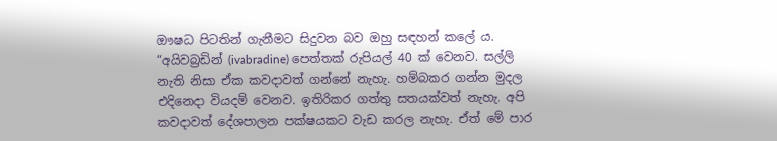ඖෂධ පිටතින් ගැනීමට සිදුවන බව ඔහු සඳහන් කලේ ය. “අයිවබ්‍රඩින් (ivabradine) පෙත්තක් රුපියල් 40 ක් වෙනව. සල්ලි නැති නිසා ඒක කවදාවත් ගන්නේ නැහැ. හම්බකර ගන්න මුදල එදිනෙදා වියදම් වෙනව. ඉතිරිකර ගත්තු සතයක්වත් නැහැ. අපි කවදාවත් දේශපාලන පක්ෂයකට වැඩ කරල නැහැ. ඒත් මේ පාර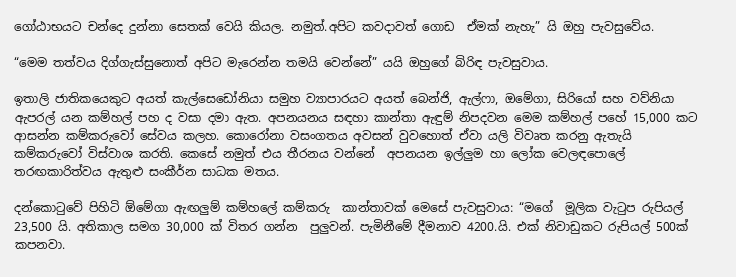ගෝඨාභයට චන්දෙ දුන්නා සෙතක් වෙයි කියල. නමුත්.අපිට කවදාවත් ගොඩ  ඒමක් නැහැ” යි ඔහු පැවසුවේය.

“මෙම තත්වය දිග්ගැස්සුනොත් අපිට මැරෙන්න තමයි වෙන්නේ” යයි ඔහුගේ බිරිඳ පැවසුවාය.

ඉතාලි ජාතිකයෙකුට අයත් කැල්සෙඩෝනියා සමුහ ව්‍යාපාරයට අයත් බෙන්ජි, ඇල්ෆා, ඔමේගා, සිරියෝ සහ වව්නියා ඇපරල් යන කම්හල් පහ ද වසා දමා ඇත. අපනයනය සඳහා කාන්තා ඇඳුම් නිපදවන මෙම කම්හල් පහේ 15,000 කට ආසන්න කම්කරුවෝ සේවය කලහ. කොරෝනා වසංගතය අවසන් වුවහොත් ඒවා යලි විවෘත කරනු ඇතැයි  කම්කරුවෝ විස්වාශ කරති. කෙසේ නමුත් එය තීරනය වන්නේ  අපනයන ඉල්ලුම හා ලෝක වෙලඳපොලේ තරඟකාරිත්වය ඇතුළු සංකීර්න සාධක මතය.

දන්කොටුවේ පිහිටි ඕමේගා ඇඟලුම් කම්හලේ කම්කරු  කාන්තාවක් මෙසේ පැවසුවාය: “මගේ  මූලික වැටුප රුපියල් 23,500 යි. අතිකාල සමග 30,000 ක් විතර ගන්න  පුලුවන්. පැමිනීමේ දීමනාව 4200.යි. එක් නිවාඩුකට රුපියල් 500ක් කපනවා.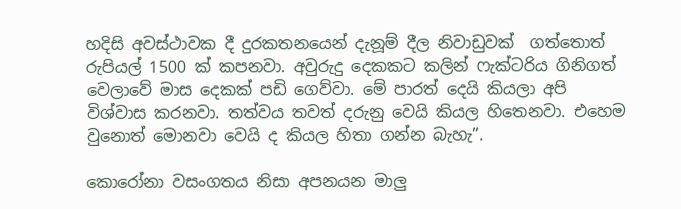හදිසි අවස්ථාවක දී දුරකතනයෙන් දැනූම් දීල නිවාඩුවක්  ගත්තොත් රුපියල් 1500 ක් කපනවා. අවුරුදු දෙකකට කලින් ෆැක්ටරිය ගිනිගත් වෙලාවේ මාස දෙකක් පඩි ගෙව්වා. මේ පාරත් දෙයි කියලා අපි විශ්වාස කරනවා. තත්වය තවත් දරුනු වෙයි කියල හිතෙනවා. එහෙම වුනොත් මොනවා වෙයි ද කියල හිතා ගන්න බැහැ”.

කොරෝනා වසංගතය නිසා අපනයන මාලු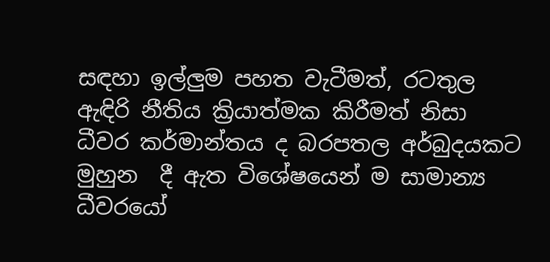සඳහා ඉල්ලුම පහත වැටීමත්, රටතුල ඇඳිරි නීතිය ක්‍රියාත්මක කිරීමත් නිසා ධීවර කර්මාන්තය ද බරපතල අර්බුදයකට මුහුන  දී ඇත විශේෂයෙන් ම සාමාන්‍ය ධීවරයෝ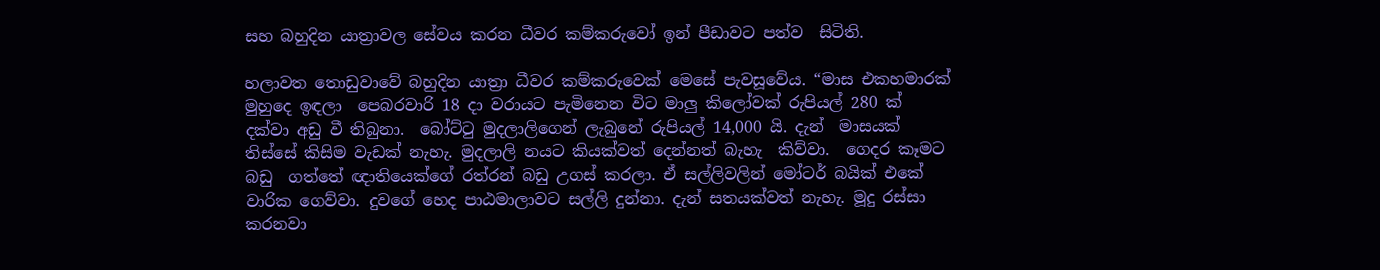සහ බහුදින යාත්‍රාවල සේවය කරන ධීවර කම්කරුවෝ ඉන් පීඩාවට පත්ව  සිටිති.

හලාවත තොඩුවාවේ බහුදින යාත්‍රා ධීවර කම්කරුවෙක් මෙසේ පැවසූවේය. “මාස එකහමාරක් මුහුදෙ ඉඳලා  පෙබරවාරි 18 දා වරායට පැමිනෙන විට මාලු කිලෝවක් රුපියල් 280 ක් දක්වා අඩු වී තිබුනා.  බෝට්ටු මුදලාලිගෙන් ලැබුනේ රුපියල් 14,000 යි. දැන්  මාසයක් තිස්සේ කිසිම වැඩක් නැහැ. මුදලාලි නයට කියක්වත් දෙන්නත් බැහැ  කිව්වා.  ගෙදර කෑමට බඩු  ගත්තේ ඥාතියෙක්ගේ රත්රන් බඩු උගස් කරලා. ඒ සල්ලිවලින් මෝටර් බයික් එකේ වාරික ගෙව්වා. දුවගේ හෙද පාඨමාලාවට සල්ලි දුන්නා. දැන් සතයක්වත් නැහැ. මූදු රස්සා කරනවා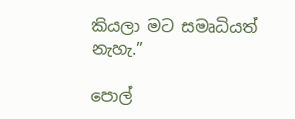කියලා මට සමෘධියත්  නැහැ.”

පොල්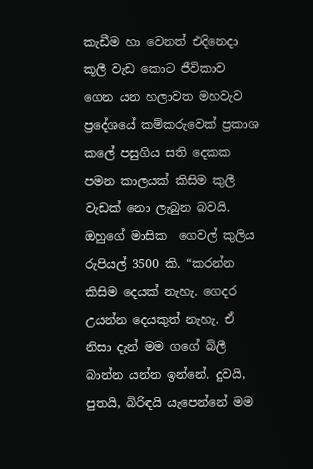කැඩීම හා වෙනත් එදිනෙදා කූලී වැඩ කොට ජීවිකාව ගෙන යන හලාවත මහවැව ප්‍රදේශයේ කම්කරුවෙක් ප්‍රකාශ කලේ පසුගිය සති දෙකක පමන කාලයක් කිසිම කුලී වැඩක් නො ලැබුන බවයි. ඔහුගේ මාසික  ගෙවල් කුලිය රුපියල් 3500 කි. “කරන්න කිසිම දෙයක් නැහැ. ගෙදර උයන්න දෙයකුත් නැහැ. ඒ නිසා දැන් මම ගගේ බිලී බාන්න යන්න ඉන්නේ. දුවයි, පුතයි, බිරිඳයි යැපෙන්නේ මම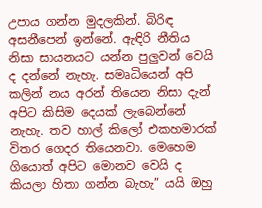උපාය ගන්න මුදලකින්. බිරිඳ අසනීපෙන් ඉන්නේ. ඇඳිරි නීතිය නිසා සායනයට යන්න පුලුවන් වෙයි ද දන්නේ නැහැ. සමෘධියෙන් අපි කලින් නය අරන් තියෙන නිසා දැන් අපිට කිසිම දෙයක් ලැබෙන්නේ නැහැ. තව හාල් කිලෝ එකහමාරක් විතර ගෙදර තියෙනවා. මෙහෙම ගියොත් අපිට මොනව වෙයි ද කියලා හිතා ගන්න බැහැ” යයි ඔහු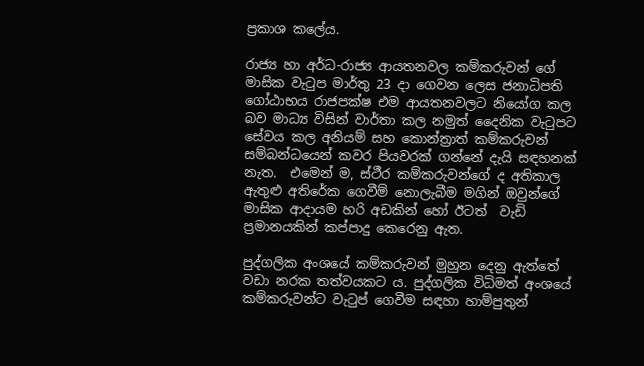ප්‍රකාශ කලේය.

රාජ්‍ය හා අර්ධ-රාජ්‍ය ආයතනවල කම්කරුවන් ගේ මාසික වැටුප මාර්තු 23 දා ගෙවන ලෙස ජනාධිපති ගෝඨාභය රාජපක්ෂ එම ආයතනවලට නියෝග කල බව මාධ්‍ය විසින් වාර්තා කල නමුත් දෛනික වැටුපට සේවය කල අනියම් සහ කොන්ත්‍රාත් කම්කරුවන් සම්බන්ධයෙන් කවර පියවරක් ගන්නේ දැයි සඳහනක්  නැත.  එමෙන් ම, ස්ථීර කම්කරුවන්ගේ ද අතිකාල ඇතුළු අතිරේක ගෙවීම් නොලැබීම මගින් ඔවුන්ගේ මාසික ආදායම හරි අඩකින් හෝ ඊටත්  වැඩි ප්‍රමානයකින් කප්පාදු කෙරෙනු ඇත.

පුද්ගලික අංශයේ කම්කරුවන් මුහුන දෙනු ඇත්තේ වඩා නරක තත්වයකට ය. පුද්ගලික විධිමත් අංශයේ කම්කරුවන්ට වැටුප් ගෙවීම සඳහා හාම්පුතුන්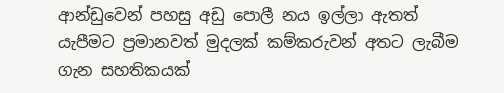ආන්ඩුවෙන් පහසු අඩු පොලී නය ඉල්ලා ඇතත් යැපීමට ප්‍රමානවත් මුදලක් කම්කරුවන් අතට ලැබීම ගැන සහතිකයක්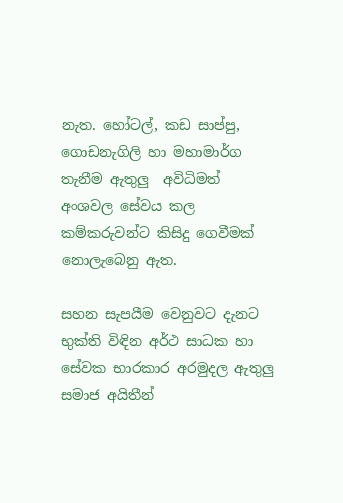නැත. හෝටල්, කඩ සාප්පු, ගොඩනැගිලි හා මහාමාර්ග තැනීම ඇතුලු  අවිධිමත් අංශවල සේවය කල  කම්කරුවන්ට කිසිදු ගෙවීමක් නොලැබෙනු ඇත.

සහන සැපයීම වෙනුවට දැනට භුක්ති විඳින අර්ථ සාධක හා සේවක භාරකාර අරමුදල ඇතුලු  සමාජ අයිතීන්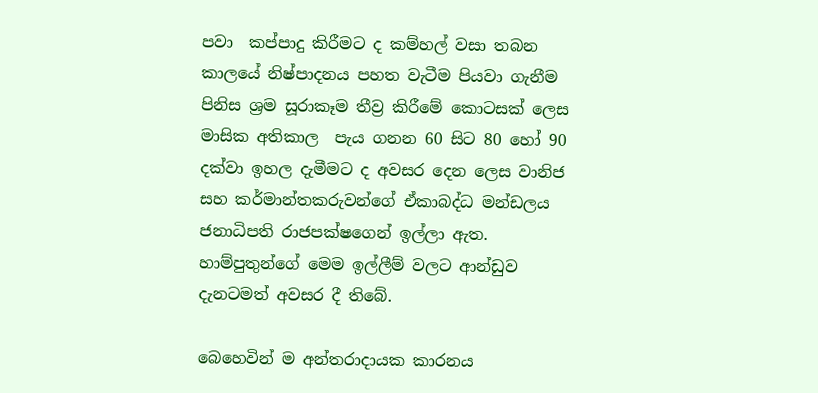පවා  කප්පාදු කිරීමට ද කම්හල් වසා තබන කාලයේ නිෂ්පාදනය පහත වැටීම පියවා ගැනීම පිනිස ශ්‍රම සූරාකෑම තීව්‍ර කිරීමේ කොටසක් ලෙස මාසික අතිකාල  පැය ගනන 60 සිට 80 හෝ 90 දක්වා ඉහල දැමීමට ද අවසර දෙන ලෙස වානිජ සහ කර්මාන්තකරුවන්ගේ ඒකාබද්ධ මන්ඩලය ජනාධිපති රාජපක්ෂගෙන් ඉල්ලා ඇත. හාම්පුතුන්ගේ මෙම ඉල්ලීම් වලට ආන්ඩුව දැනටමත් අවසර දී තිබේ.

බෙහෙවින් ම අන්තරාදායක කාරනය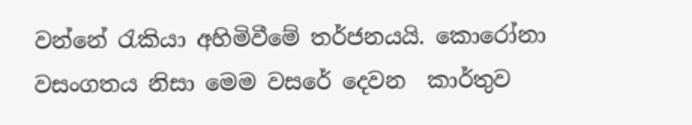වන්නේ රැකියා අහිමිවීමේ තර්ජනයයි. කොරෝනා වසංගතය නිසා මෙම වසරේ දෙවන  කාර්තුව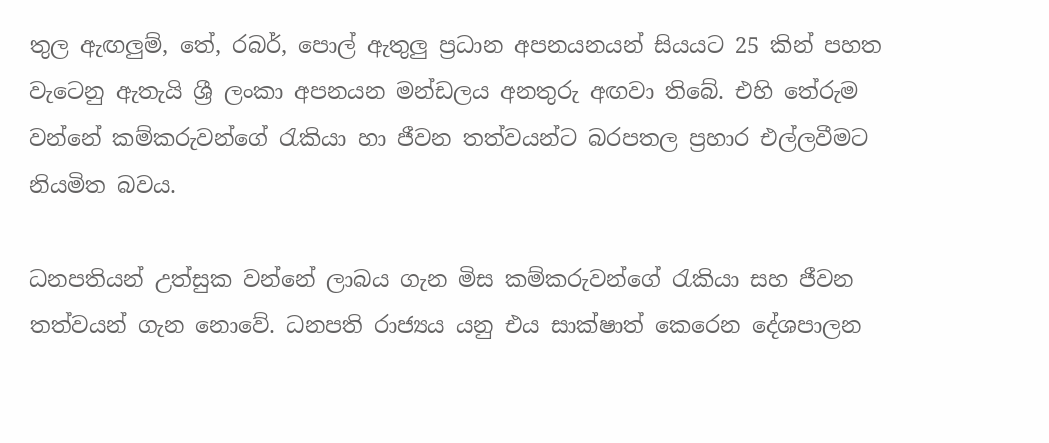තුල ඇඟලුම්, තේ, රබර්, පොල් ඇතුලු ප්‍රධාන අපනයනයන් සියයට 25 කින් පහත වැටෙනු ඇතැයි ශ්‍රී ලංකා අපනයන මන්ඩලය අනතුරු අඟවා තිබේ. එහි තේරුම  වන්නේ කම්කරුවන්ගේ රැකියා හා ජීවන තත්වයන්ට බරපතල ප්‍රහාර එල්ලවීමට නියමිත බවය.

ධනපතියන් උත්සුක වන්නේ ලාබය ගැන මිස කම්කරුවන්ගේ රැකියා සහ ජීවන තත්වයන් ගැන නොවේ. ධනපති රාජ්‍යය යනු එය සාක්ෂාත් කෙරෙන දේශපාලන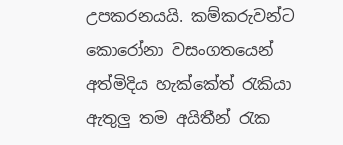උපකරනයයි. කම්කරුවන්ට කොරෝනා වසංගතයෙන් අත්මිදිය හැක්කේත් රැකියා ඇතුලු තම අයිතීන් රැක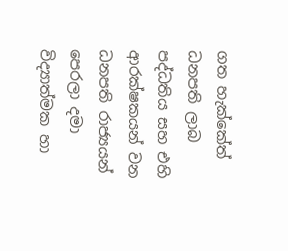ගත හැක්කේත් ධනපති ලාබ පද්ධතිය සහ එහි  ආරක්ෂකයන් වන ධනපති රාජ්‍යයන් පෙරලා දමා විද්‍යාත්මක හා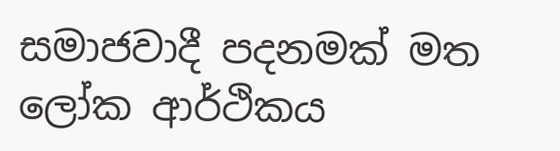සමාජවාදී පදනමක් මත ලෝක ආර්ථිකය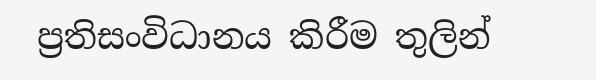ප්‍රතිසංවිධානය කිරීම තුලින්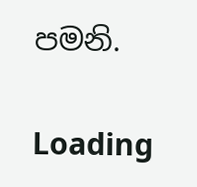පමනි.

Loading